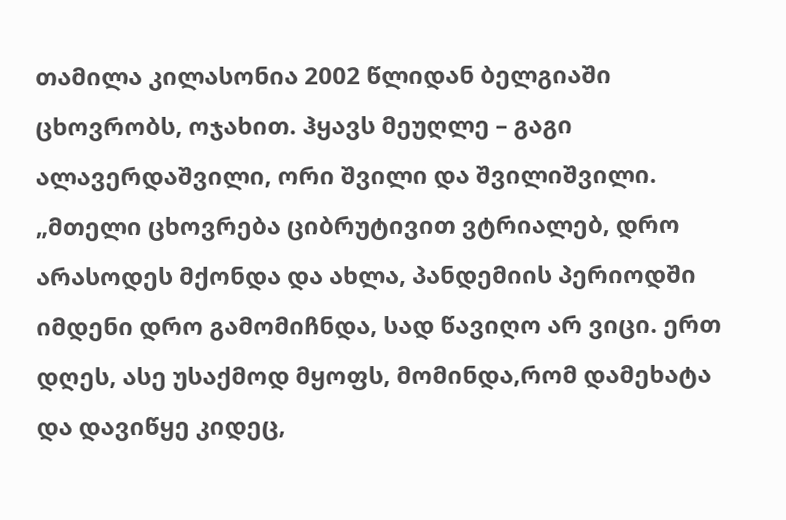თამილა კილასონია 2002 წლიდან ბელგიაში ცხოვრობს, ოჯახით. ჰყავს მეუღლე – გაგი ალავერდაშვილი, ორი შვილი და შვილიშვილი. „მთელი ცხოვრება ციბრუტივით ვტრიალებ, დრო არასოდეს მქონდა და ახლა, პანდემიის პერიოდში იმდენი დრო გამომიჩნდა, სად წავიღო არ ვიცი. ერთ დღეს, ასე უსაქმოდ მყოფს, მომინდა,რომ დამეხატა და დავიწყე კიდეც,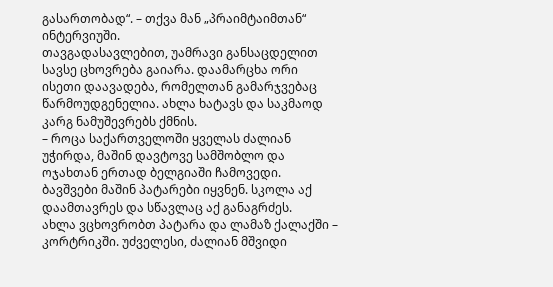გასართობად“. – თქვა მან „პრაიმტაიმთან“ ინტერვიუში.
თავგადასავლებით, უამრავი განსაცდელით სავსე ცხოვრება გაიარა. დაამარცხა ორი ისეთი დაავადება, რომელთან გამარჯვებაც წარმოუდგენელია. ახლა ხატავს და საკმაოდ კარგ ნამუშევრებს ქმნის.
– როცა საქართველოში ყველას ძალიან უჭირდა, მაშინ დავტოვე სამშობლო და ოჯახთან ერთად ბელგიაში ჩამოვედი. ბავშვები მაშინ პატარები იყვნენ. სკოლა აქ დაამთავრეს და სწავლაც აქ განაგრძეს.
ახლა ვცხოვრობთ პატარა და ლამაზ ქალაქში – კორტრიკში. უძველესი, ძალიან მშვიდი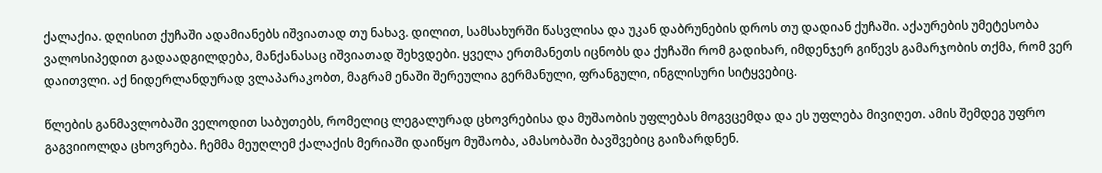ქალაქია. დღისით ქუჩაში ადამიანებს იშვიათად თუ ნახავ. დილით, სამსახურში წასვლისა და უკან დაბრუნების დროს თუ დადიან ქუჩაში. აქაურების უმეტესობა ვალოსიპედით გადაადგილდება, მანქანასაც იშვიათად შეხვდები. ყველა ერთმანეთს იცნობს და ქუჩაში რომ გადიხარ, იმდენჯერ გიწევს გამარჯობის თქმა, რომ ვერ დაითვლი. აქ ნიდერლანდურად ვლაპარაკობთ, მაგრამ ენაში შერეულია გერმანული, ფრანგული, ინგლისური სიტყვებიც.

წლების განმავლობაში ველოდით საბუთებს, რომელიც ლეგალურად ცხოვრებისა და მუშაობის უფლებას მოგვცემდა და ეს უფლება მივიღეთ. ამის შემდეგ უფრო გაგვიიოლდა ცხოვრება. ჩემმა მეუღლემ ქალაქის მერიაში დაიწყო მუშაობა, ამასობაში ბავშვებიც გაიზარდნენ.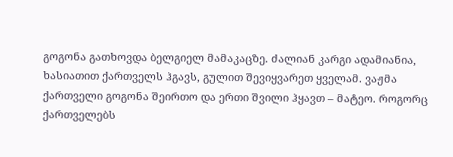გოგონა გათხოვდა ბელგიელ მამაკაცზე. ძალიან კარგი ადამიანია, ხასიათით ქართველს ჰგავს, გულით შევიყვარეთ ყველამ. ვაჟმა ქართველი გოგონა შეირთო და ერთი შვილი ჰყავთ – მატეო. როგორც ქართველებს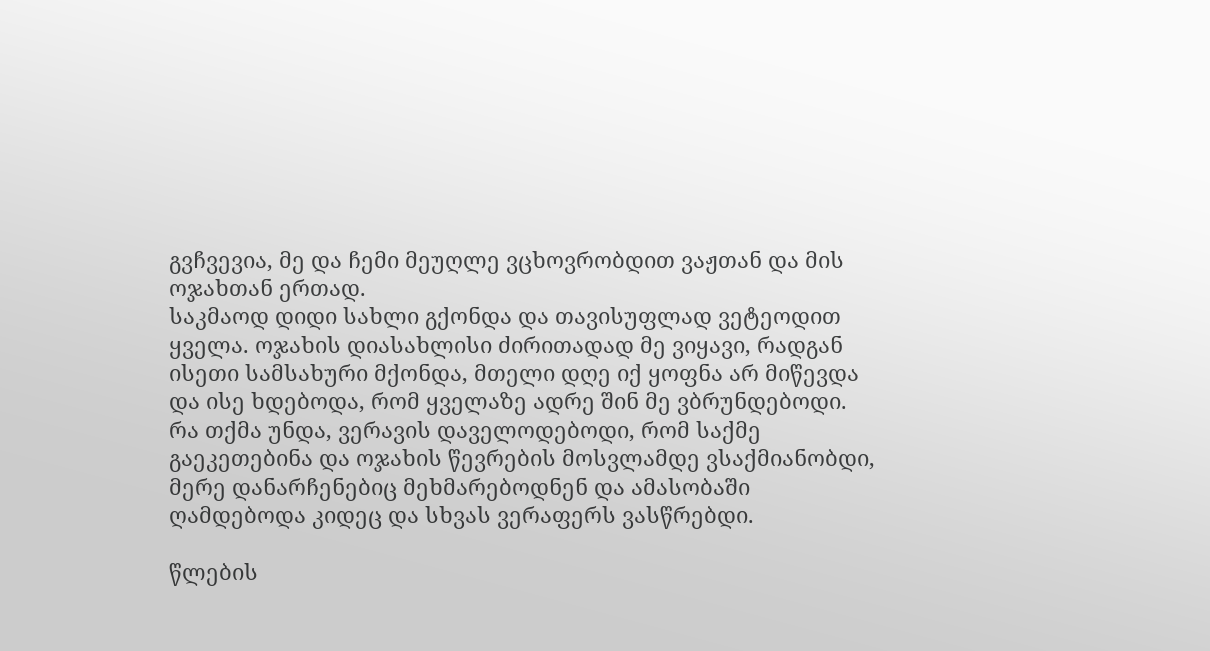გვჩვევია, მე და ჩემი მეუღლე ვცხოვრობდით ვაჟთან და მის ოჯახთან ერთად.
საკმაოდ დიდი სახლი გქონდა და თავისუფლად ვეტეოდით ყველა. ოჯახის დიასახლისი ძირითადად მე ვიყავი, რადგან ისეთი სამსახური მქონდა, მთელი დღე იქ ყოფნა არ მიწევდა და ისე ხდებოდა, რომ ყველაზე ადრე შინ მე ვბრუნდებოდი. რა თქმა უნდა, ვერავის დაველოდებოდი, რომ საქმე გაეკეთებინა და ოჯახის წევრების მოსვლამდე ვსაქმიანობდი, მერე დანარჩენებიც მეხმარებოდნენ და ამასობაში ღამდებოდა კიდეც და სხვას ვერაფერს ვასწრებდი.

წლების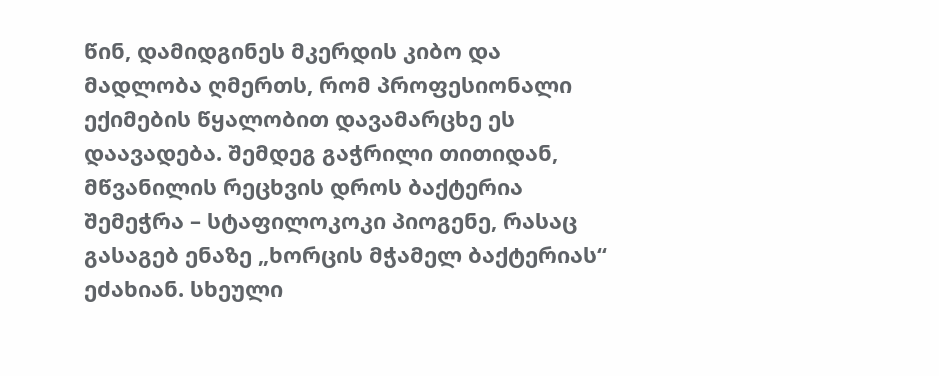წინ, დამიდგინეს მკერდის კიბო და მადლობა ღმერთს, რომ პროფესიონალი ექიმების წყალობით დავამარცხე ეს დაავადება. შემდეგ გაჭრილი თითიდან, მწვანილის რეცხვის დროს ბაქტერია შემეჭრა – სტაფილოკოკი პიოგენე, რასაც გასაგებ ენაზე „ხორცის მჭამელ ბაქტერიას“ ეძახიან. სხეული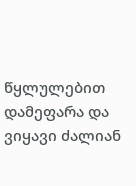წყლულებით დამეფარა და ვიყავი ძალიან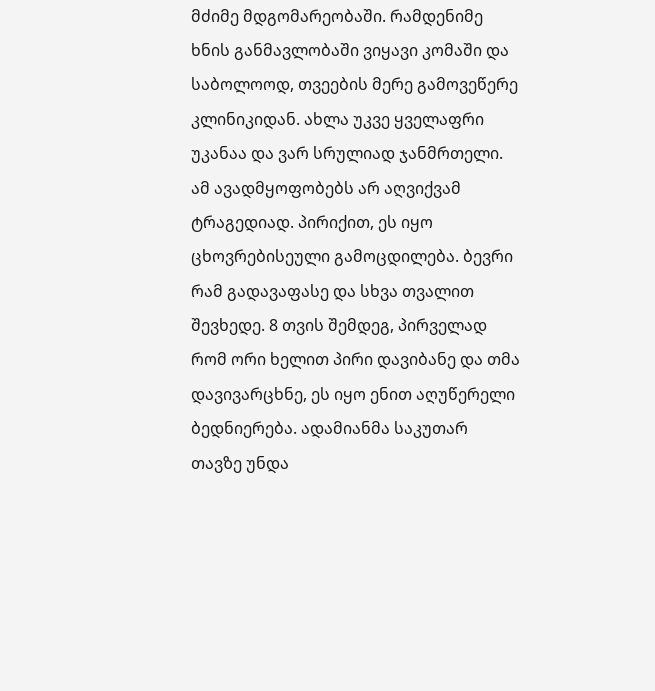მძიმე მდგომარეობაში. რამდენიმე ხნის განმავლობაში ვიყავი კომაში და საბოლოოდ, თვეების მერე გამოვეწერე კლინიკიდან. ახლა უკვე ყველაფრი უკანაა და ვარ სრულიად ჯანმრთელი.
ამ ავადმყოფობებს არ აღვიქვამ ტრაგედიად. პირიქით, ეს იყო ცხოვრებისეული გამოცდილება. ბევრი რამ გადავაფასე და სხვა თვალით შევხედე. 8 თვის შემდეგ, პირველად რომ ორი ხელით პირი დავიბანე და თმა დავივარცხნე, ეს იყო ენით აღუწერელი ბედნიერება. ადამიანმა საკუთარ თავზე უნდა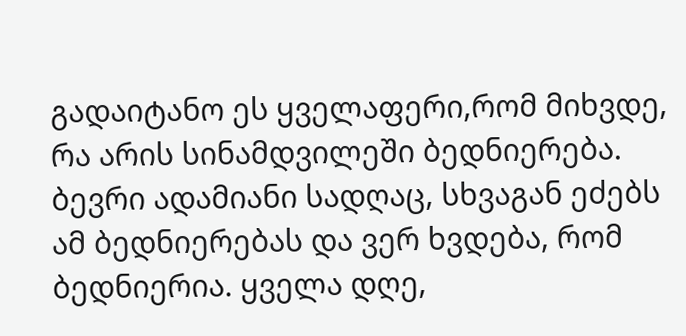გადაიტანო ეს ყველაფერი,რომ მიხვდე, რა არის სინამდვილეში ბედნიერება. ბევრი ადამიანი სადღაც, სხვაგან ეძებს ამ ბედნიერებას და ვერ ხვდება, რომ ბედნიერია. ყველა დღე,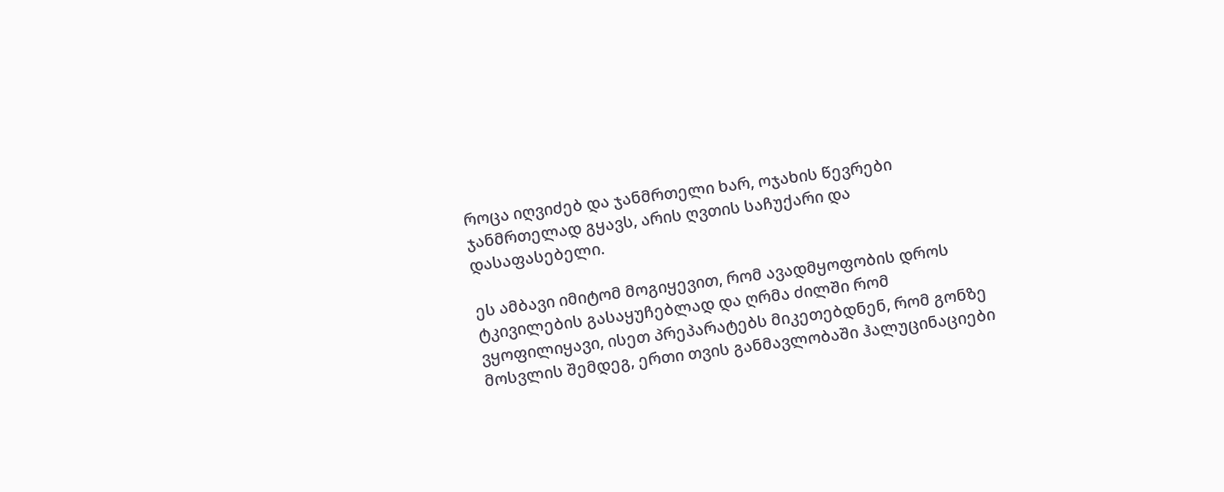როცა იღვიძებ და ჯანმრთელი ხარ, ოჯახის წევრები ჯანმრთელად გყავს, არის ღვთის საჩუქარი და დასაფასებელი.

ეს ამბავი იმიტომ მოგიყევით, რომ ავადმყოფობის დროს ტკივილების გასაყუჩებლად და ღრმა ძილში რომ ვყოფილიყავი, ისეთ პრეპარატებს მიკეთებდნენ, რომ გონზე მოსვლის შემდეგ, ერთი თვის განმავლობაში ჰალუცინაციები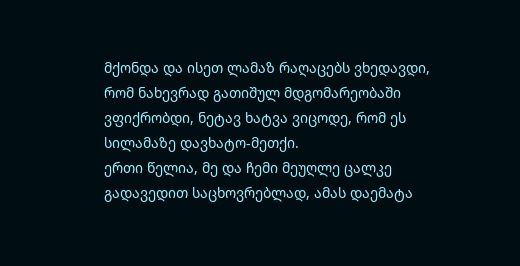მქონდა და ისეთ ლამაზ რაღაცებს ვხედავდი, რომ ნახევრად გათიშულ მდგომარეობაში ვფიქრობდი, ნეტავ ხატვა ვიცოდე, რომ ეს სილამაზე დავხატო-მეთქი.
ერთი წელია, მე და ჩემი მეუღლე ცალკე გადავედით საცხოვრებლად, ამას დაემატა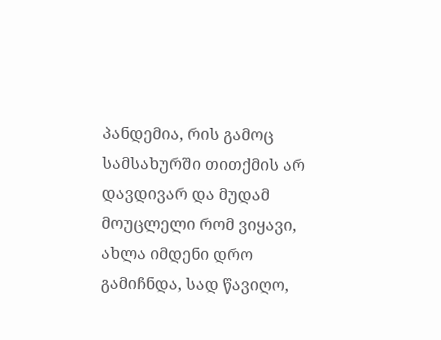პანდემია, რის გამოც სამსახურში თითქმის არ დავდივარ და მუდამ მოუცლელი რომ ვიყავი, ახლა იმდენი დრო გამიჩნდა, სად წავიღო,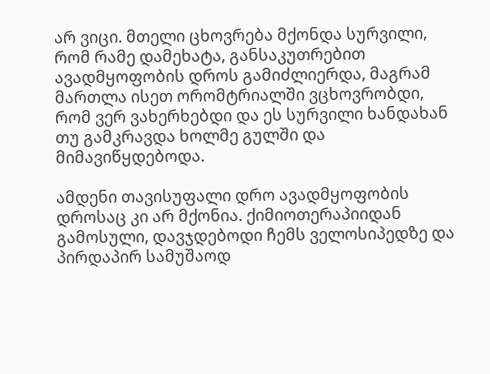არ ვიცი. მთელი ცხოვრება მქონდა სურვილი, რომ რამე დამეხატა, განსაკუთრებით ავადმყოფობის დროს გამიძლიერდა, მაგრამ მართლა ისეთ ორომტრიალში ვცხოვრობდი, რომ ვერ ვახერხებდი და ეს სურვილი ხანდახან თუ გამკრავდა ხოლმე გულში და მიმავიწყდებოდა.

ამდენი თავისუფალი დრო ავადმყოფობის დროსაც კი არ მქონია. ქიმიოთერაპიიდან გამოსული, დავჯდებოდი ჩემს ველოსიპედზე და პირდაპირ სამუშაოდ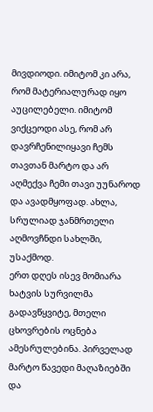მივდიოდი. იმიტომ კი არა, რომ მატერიალურად იყო აუცილებელი. იმიტომ ვიქცეოდი ასე, რომ არ დავრჩენილიყავი ჩემს თავთან მარტო და არ აღმექვა ჩემი თავი უუნაროდ და ავადმყოფად. ახლა, სრულიად ჯანმრთელი აღმოვჩნდი სახლში, უსაქმოდ.
ერთ დღეს ისევ მომიარა ხატვის სურვილმა გადავწყვიტე, მთელი ცხოვრების ოცნება ამესრულებინა. პირველად მარტო წავედი მაღაზიებში და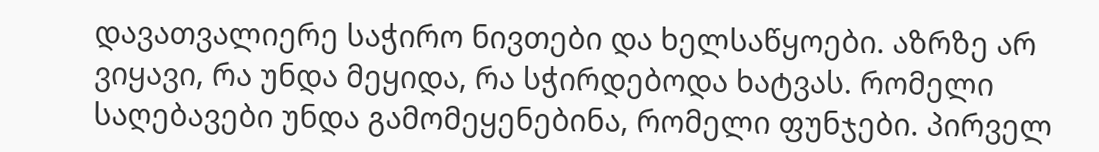დავათვალიერე საჭირო ნივთები და ხელსაწყოები. აზრზე არ ვიყავი, რა უნდა მეყიდა, რა სჭირდებოდა ხატვას. რომელი საღებავები უნდა გამომეყენებინა, რომელი ფუნჯები. პირველ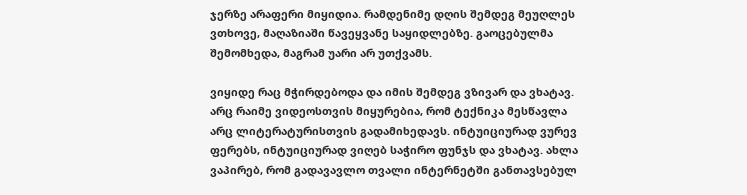ჯერზე არაფერი მიყიდია. რამდენიმე დღის შემდეგ მეუღლეს ვთხოვე, მაღაზიაში წავეყვანე საყიდლებზე. გაოცებულმა შემომხედა, მაგრამ უარი არ უთქვამს.

ვიყიდე რაც მჭირდებოდა და იმის შემდეგ ვზივარ და ვხატავ. არც რაიმე ვიდეოსთვის მიყურებია, რომ ტექნიკა მესწავლა არც ლიტერატურისთვის გადამიხედავს. ინტუიციურად ვურევ ფერებს, ინტუიციურად ვიღებ საჭირო ფუნჯს და ვხატავ. ახლა ვაპირებ, რომ გადავავლო თვალი ინტერნეტში განთავსებულ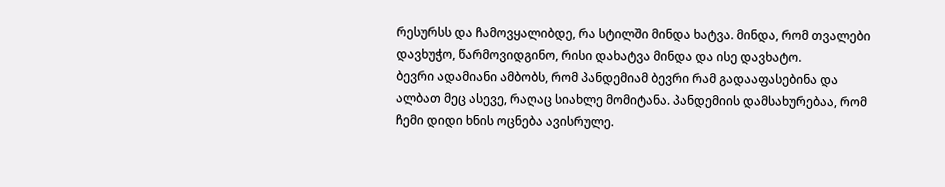რესურსს და ჩამოვყალიბდე, რა სტილში მინდა ხატვა. მინდა, რომ თვალები დავხუჭო, წარმოვიდგინო, რისი დახატვა მინდა და ისე დავხატო.
ბევრი ადამიანი ამბობს, რომ პანდემიამ ბევრი რამ გადააფასებინა და ალბათ მეც ასევე, რაღაც სიახლე მომიტანა. პანდემიის დამსახურებაა, რომ ჩემი დიდი ხნის ოცნება ავისრულე.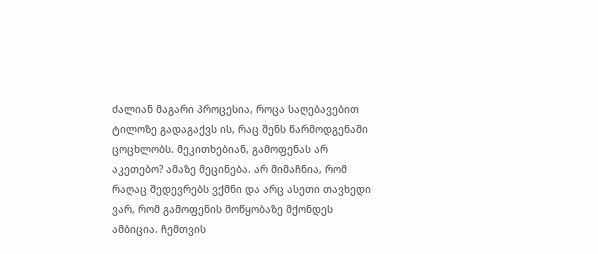ძალიან მაგარი პროცესია, როცა საღებავებით ტილოზე გადაგაქვს ის, რაც შენს წარმოდგენაში ცოცხლობს. მეკითხებიან, გამოფენას არ აკეთებო? ამაზე მეცინება. არ მიმაჩნია, რომ რაღაც შედევრებს ვქმნი და არც ასეთი თავხედი ვარ, რომ გამოფენის მოწყობაზე მქონდეს ამბიცია. ჩემთვის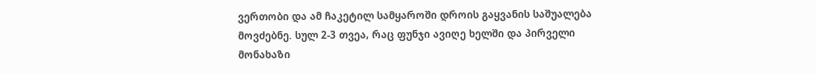ვერთობი და ამ ჩაკეტილ სამყაროში დროის გაყვანის საშუალება მოვძებნე. სულ 2-3 თვეა, რაც ფუნჯი ავიღე ხელში და პირველი მონახაზი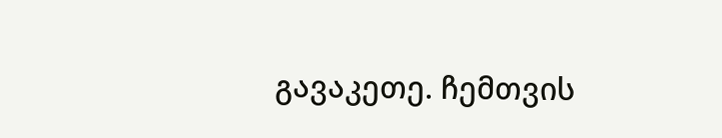გავაკეთე. ჩემთვის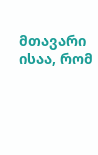მთავარი ისაა, რომ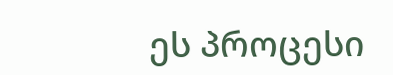ეს პროცესი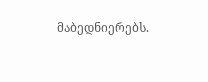მაბედნიერებს.